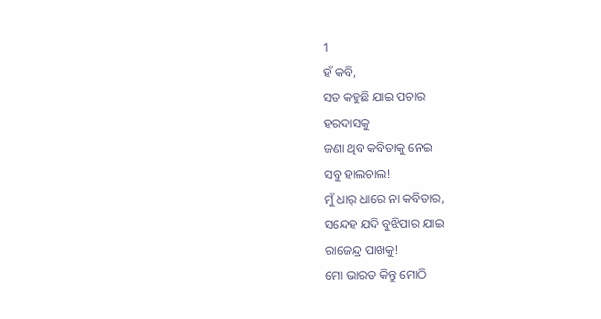1
ହଁ କବି,
ସତ କହୁଛି ଯାଇ ପଚାର
ହରଦାସକୁ
ଜଣା ଥିବ କବିତାକୁ ନେଇ
ସବୁ ହାଲଚାଲ!
ମୁଁ ଧାର୍ ଧାରେ ନା କବିତାର,
ସନ୍ଦେହ ଯଦି ବୁଝିପାର ଯାଇ
ରାଜେନ୍ଦ୍ର ପାଖକୁ!
ମୋ ଭାରତ କିନ୍ତୁ ମୋଠି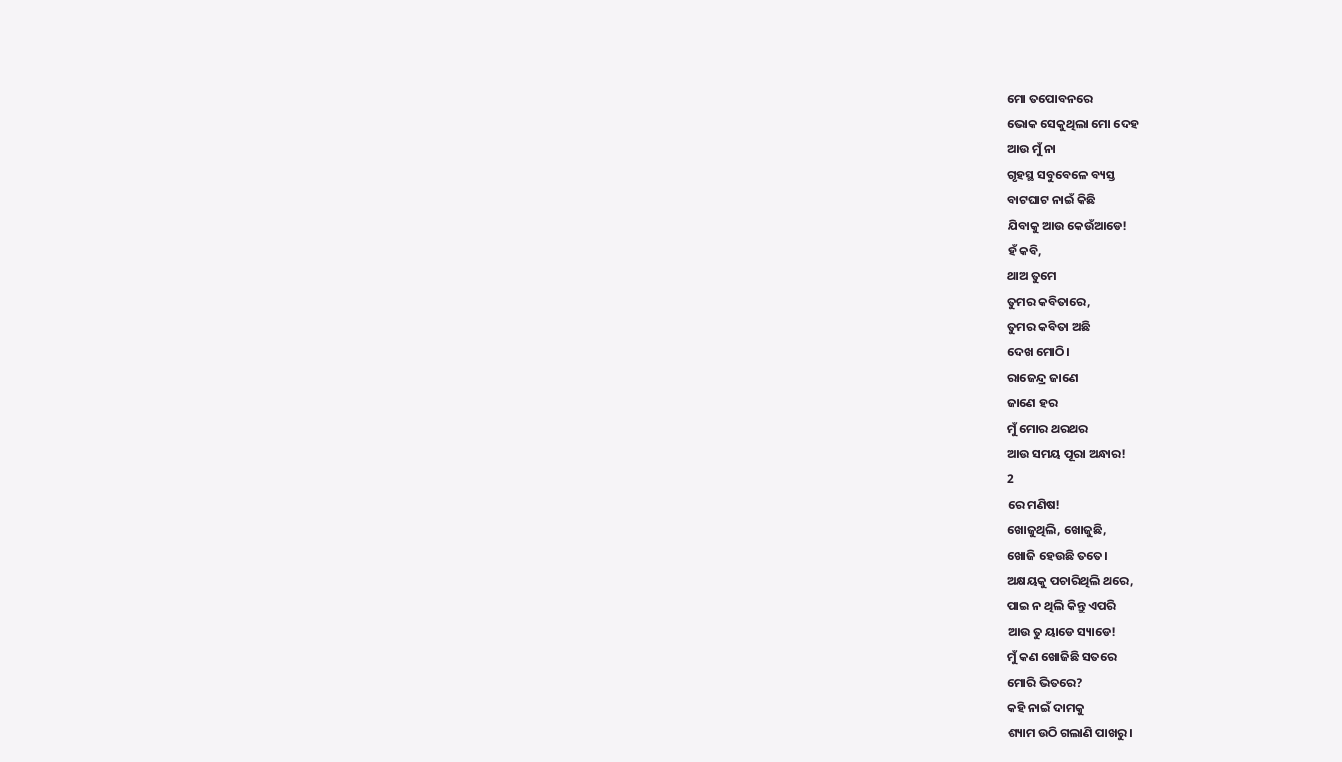ମୋ ତପୋବନରେ
ଭୋକ ସେକୁଥିଲା ମୋ ଦେହ
ଆଉ ମୁଁ ନା
ଗୃହସ୍ଥ ସବୁବେଳେ ବ୍ୟସ୍ତ
ବାଟଘାଟ ନାଇଁ କିଛି
ଯିବାକୁ ଆଉ କେଉଁଆଡେ!
ହଁ କବି,
ଥାଅ ତୁମେ
ତୁମର କବିତାରେ,
ତୁମର କବିତା ଅଛି
ଦେଖ ମୋଠି।
ରାଜେନ୍ଦ୍ର ଜାଣେ
ଜାଣେ ହର
ମୁଁ ମୋର ଥରଥର
ଆଉ ସମୟ ପୂରା ଅନ୍ଧାର!
2
ରେ ମଣିଷ!
ଖୋଜୁଥିଲି, ଖୋଜୁଛି,
ଖୋଜି ହେଉଛି ତତେ।
ଅକ୍ଷୟକୁ ପଚାରିଥିଲି ଥରେ,
ପାଇ ନ ଥିଲି କିନ୍ତୁ ଏପରି
ଆଉ ତୁ ୟାଡେ ସ୍ୟାଡେ!
ମୁଁ କଣ ଖୋଜିଛି ସତରେ
ମୋରି ଭିତରେ?
କହି ନାଇଁ ଦାମକୁ
ଶ୍ୟାମ ଉଠି ଗଲାଣି ପାଖରୁ।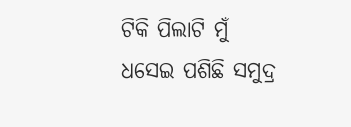ଟିକି ପିଲାଟି ମୁଁ
ଧସେଇ ପଶିଛି ସମୁଦ୍ର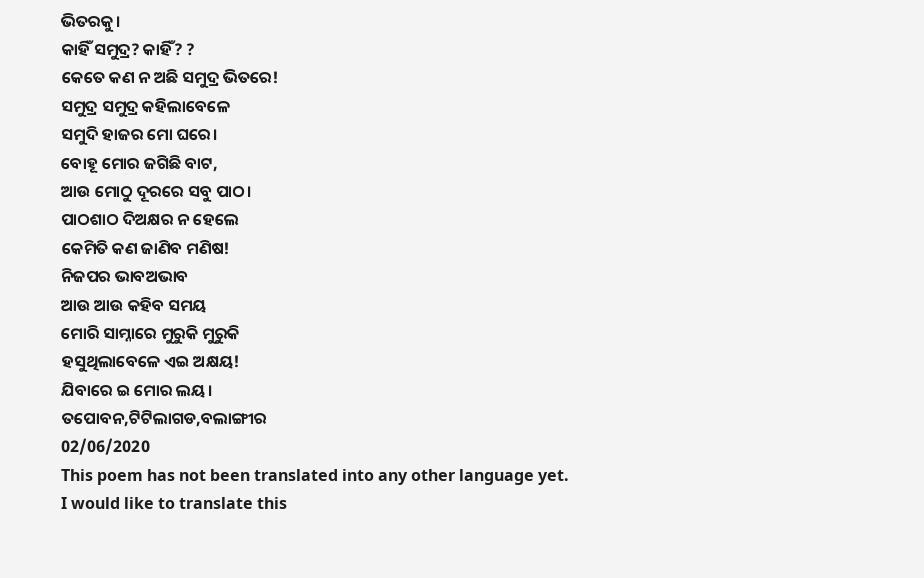ଭିତରକୁ।
କାହିଁ ସମୁଦ୍ର? କାହିଁ? ?
କେତେ କଣ ନ ଅଛି ସମୁଦ୍ର ଭିତରେ!
ସମୁଦ୍ର ସମୁଦ୍ର କହିଲାବେଳେ
ସମୁଦି ହାଜର ମୋ ଘରେ।
ବୋହୂ ମୋର ଜଗିଛି ବାଟ,
ଆଉ ମୋଠୁ ଦୂରରେ ସବୁ ପାଠ।
ପାଠଶାଠ ଦିଅକ୍ଷର ନ ହେଲେ
କେମିତି କଣ ଜାଣିବ ମଣିଷ!
ନିଜପର ଭାବଅଭାବ
ଆଉ ଆଉ କହିବ ସମୟ
ମୋରି ସାମ୍ନାରେ ମୁରୁକି ମୁରୁକି
ହସୁଥିଲାବେଳେ ଏଇ ଅକ୍ଷୟ!
ଯିବାରେ ଇ ମୋର ଲୟ।
ତପୋବନ,ଟିଟିଲାଗଡ,ବଲାଙ୍ଗୀର
02/06/2020
This poem has not been translated into any other language yet.
I would like to translate this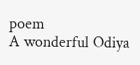poem
A wonderful Odiya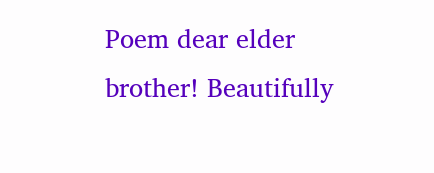Poem dear elder brother! Beautifully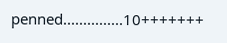penned...............10+++++++